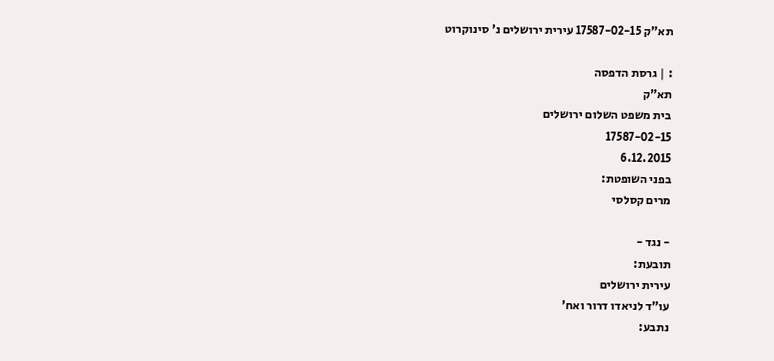תא"ק 17587-02-15 עירית ירושלים נ' סינוקרוט

: | גרסת הדפסה
תא"ק
בית משפט השלום ירושלים
17587-02-15
6.12.2015
בפני השופטת:
מרים קסלסי

- נגד -
תובעת:
עירית ירושלים
עו"ד לניאדו דרור ואח'
נתבע: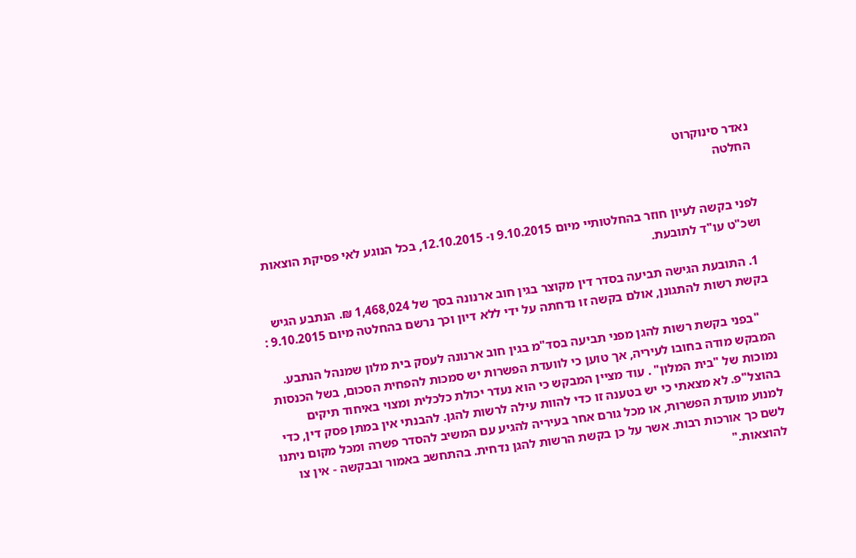נאדר סינוקרוט
החלטה


לפני בקשה לעיון חוזר בהחלטותיי מיום 9.10.2015 ו- 12.10.2015, בכל הנוגע לאי פסיקת הוצאות ושכ"ט עו"ד לתובעת.

  1. התובעת הגישה תביעה בסדר דין מקוצר בגין חוב ארנונה בסך של 1,468,024 ₪. הנתבע הגיש בקשת רשות להתגונן, אולם בקשה זו נדחתה על ידי ללא דיון וכך נרשם בהחלטה מיום 9.10.2015 :

    "בפני בקשת רשות להגן מפני תביעה בסד"מ בגין חוב ארנונה לעסק בית מלון שמנהל הנתבע. המבקש מודה בחובו לעיריה, אך טוען כי לוועדת הפשרות יש סמכות להפחית הסכום, בשל הכנסות נמוכות של "בית המלון" . עוד מציין המבקש כי הוא נעדר יכולת כלכלית ומצוי באיחוד תיקים בהוצל"פ. לא מצאתי כי יש בטענה זו כדי להוות עילה לרשות להגן. להבנתי אין במתן פסק דין, כדי למנוע מועדת הפשרות, או מכל גורם אחר בעיריה להגיע עם המשיב להסדר פשרה ומכל מקום ניתנו לשם כך אורכות רבות. אשר על כן בקשת הרשות להגן נדחית. בהתחשב באמור ובבקשה - אין צו להוצאות."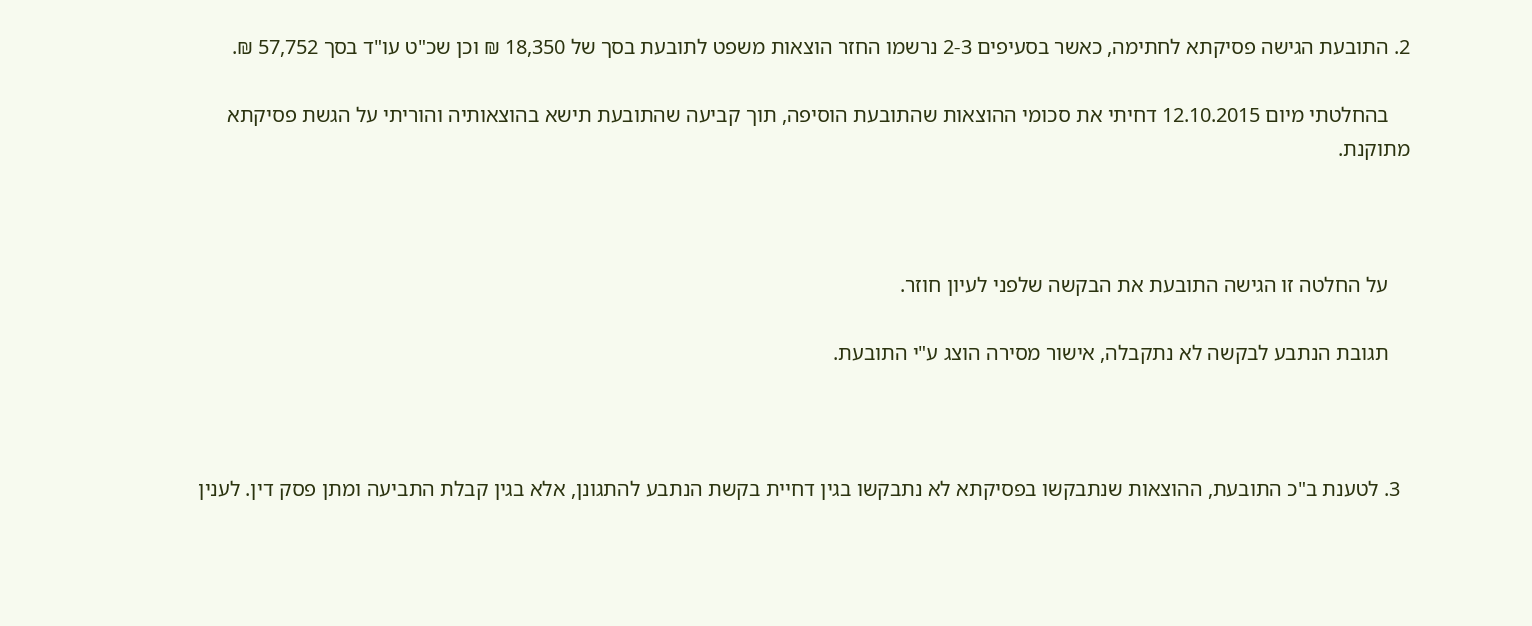2. התובעת הגישה פסיקתא לחתימה, כאשר בסעיפים 2-3 נרשמו החזר הוצאות משפט לתובעת בסך של 18,350 ₪ וכן שכ"ט עו"ד בסך 57,752 ₪.

    בהחלטתי מיום 12.10.2015 דחיתי את סכומי ההוצאות שהתובעת הוסיפה, תוך קביעה שהתובעת תישא בהוצאותיה והוריתי על הגשת פסיקתא מתוקנת.



    על החלטה זו הגישה התובעת את הבקשה שלפני לעיון חוזר.

    תגובת הנתבע לבקשה לא נתקבלה, אישור מסירה הוצג ע"י התובעת.



  3. לטענת ב"כ התובעת, ההוצאות שנתבקשו בפסיקתא לא נתבקשו בגין דחיית בקשת הנתבע להתגונן, אלא בגין קבלת התביעה ומתן פסק דין. לענין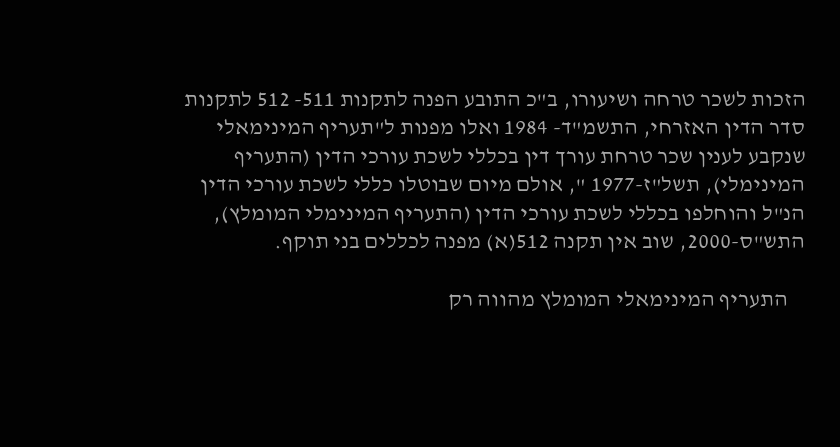הזכות לשכר טרחה ושיעורו, ב"כ התובע הפנה לתקנות 511- 512 לתקנות סדר הדין האזרחי, התשמ"ד- 1984 ואלו מפנות ל"תעריף המינימאלי שנקבע לענין שכר טרחת עורך דין בכללי לשכת עורכי הדין (התעריף המינימלי), תשל"ז-1977 ", אולם מיום שבוטלו כללי לשכת עורכי הדין הנ"ל והוחלפו בכללי לשכת עורכי הדין (התעריף המינימלי המומלץ), התש"ס-2000, שוב אין תקנה 512(א) מפנה לכללים בני תוקף.

    התעריף המינימאלי המומלץ מהווה רק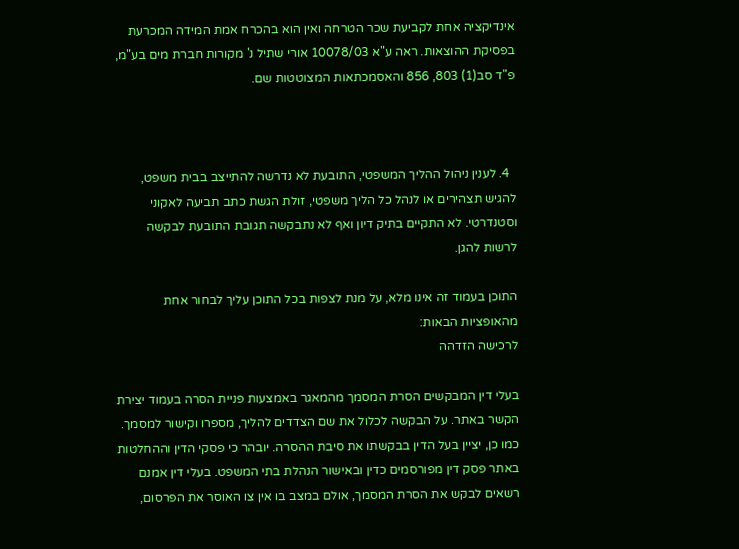אינדיקציה אחת לקביעת שכר הטרחה ואין הוא בהכרח אמת המידה המכרעת בפסיקת ההוצאות. ראה ע"א 10078/03 אורי שתיל נ' מקורות חברת מים בע"מ, פ"ד סב(1) 803, 856 והאסמכתאות המצוטטות שם.



  4. לענין ניהול ההליך המשפטי, התובעת לא נדרשה להתייצב בבית משפט, להגיש תצהירים או לנהל כל הליך משפטי, זולת הגשת כתב תביעה לאקוני וסטנדרטי. לא התקיים בתיק דיון ואף לא נתבקשה תגובת התובעת לבקשה לרשות להגן.

התוכן בעמוד זה אינו מלא, על מנת לצפות בכל התוכן עליך לבחור אחת מהאופציות הבאות:
לרכישה הזדהה

בעלי דין המבקשים הסרת המסמך מהמאגר באמצעות פניית הסרה בעמוד יצירת הקשר באתר. על הבקשה לכלול את שם הצדדים להליך, מספרו וקישור למסמך. כמו כן, יציין בעל הדין בבקשתו את סיבת ההסרה. יובהר כי פסקי הדין וההחלטות באתר פסק דין מפורסמים כדין ובאישור הנהלת בתי המשפט. בעלי דין אמנם רשאים לבקש את הסרת המסמך, אולם במצב בו אין צו האוסר את הפרסום,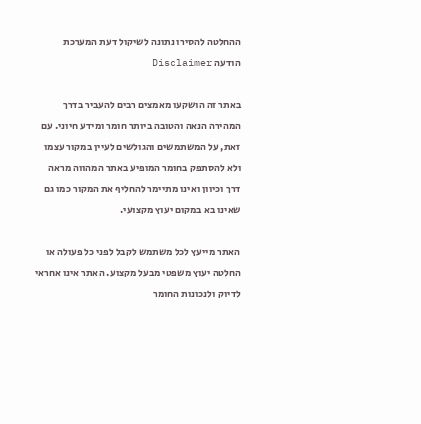ההחלטה להסירו נתונה לשיקול דעת המערכת
הודעה Disclaimer

באתר זה הושקעו מאמצים רבים להעביר בדרך המהירה הנאה והטובה ביותר חומר ומידע חיוני. עם זאת, על המשתמשים והגולשים לעיין במקור עצמו ולא להסתפק בחומר המופיע באתר המהווה מראה דרך וכיוון ואינו מתיימר להחליף את המקור כמו גם שאינו בא במקום יעוץ מקצועי.

האתר מייעץ לכל משתמש לקבל לפני כל פעולה או החלטה יעוץ משפטי מבעל מקצוע. האתר אינו אחראי לדיוק ולנכונות החומר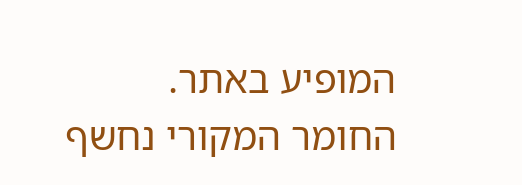המופיע באתר. החומר המקורי נחשף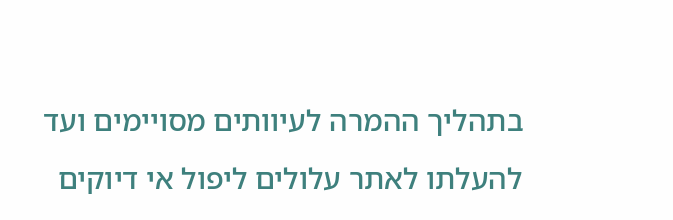בתהליך ההמרה לעיוותים מסויימים ועד להעלתו לאתר עלולים ליפול אי דיוקים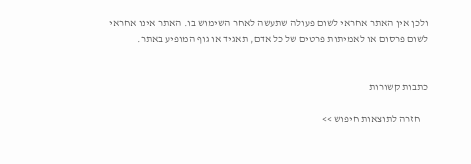ולכן אין האתר אחראי לשום פעולה שתעשה לאחר השימוש בו. האתר אינו אחראי לשום פרסום או לאמיתות פרטים של כל אדם, תאגיד או גוף המופיע באתר.


כתבות קשורות

    חזרה לתוצאות חיפוש >>